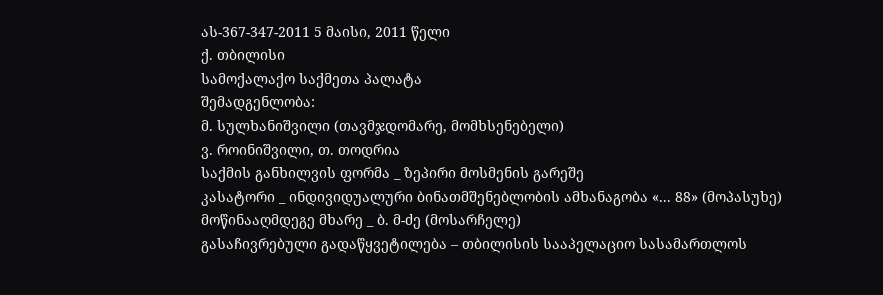ას-367-347-2011 5 მაისი, 2011 წელი
ქ. თბილისი
სამოქალაქო საქმეთა პალატა
შემადგენლობა:
მ. სულხანიშვილი (თავმჯდომარე, მომხსენებელი)
ვ. როინიშვილი, თ. თოდრია
საქმის განხილვის ფორმა _ ზეპირი მოსმენის გარეშე
კასატორი _ ინდივიდუალური ბინათმშენებლობის ამხანაგობა «... 88» (მოპასუხე)
მოწინააღმდეგე მხარე _ ბ. მ-ძე (მოსარჩელე)
გასაჩივრებული გადაწყვეტილება – თბილისის სააპელაციო სასამართლოს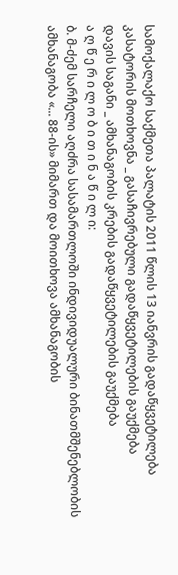სამოქალაქო საქმეთა პალატის 2011 წლის 13 იანვრის გადაწყვეტილება
კასატორის მოთხოვნა _ გასაჩივრებული გადაწყვეტილების გაუქმება
დავის საგანი _ ამხანაგობის კრების გადაწყვეტილების გაუქმება
ა ღ წ ე რ ი ლ ო ბ ი თ ი ნ ა წ ი ლ ი:
ბ. მ-ძემ სარჩელი აღძრა სასამართლოში ინდივიდუალური ბინათმშენებლობის ამხანაგობა «... 88-ის» მიმართ და მოითხოვა ამხანაგობის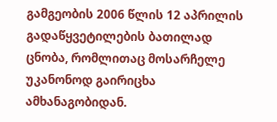გამგეობის 2006 წლის 12 აპრილის გადაწყვეტილების ბათილად ცნობა, რომლითაც მოსარჩელე უკანონოდ გაირიცხა ამხანაგობიდან.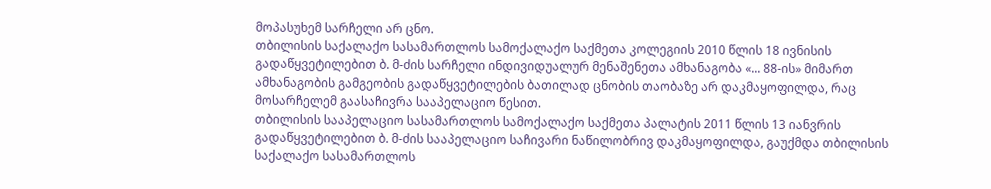მოპასუხემ სარჩელი არ ცნო.
თბილისის საქალაქო სასამართლოს სამოქალაქო საქმეთა კოლეგიის 2010 წლის 18 ივნისის გადაწყვეტილებით ბ. მ-ძის სარჩელი ინდივიდუალურ მენაშენეთა ამხანაგობა «... 88-ის» მიმართ ამხანაგობის გამგეობის გადაწყვეტილების ბათილად ცნობის თაობაზე არ დაკმაყოფილდა, რაც მოსარჩელემ გაასაჩივრა სააპელაციო წესით.
თბილისის სააპელაციო სასამართლოს სამოქალაქო საქმეთა პალატის 2011 წლის 13 იანვრის გადაწყვეტილებით ბ. მ-ძის სააპელაციო საჩივარი ნაწილობრივ დაკმაყოფილდა, გაუქმდა თბილისის საქალაქო სასამართლოს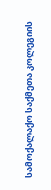სამოქალაქო საქმეთა კოლეგიის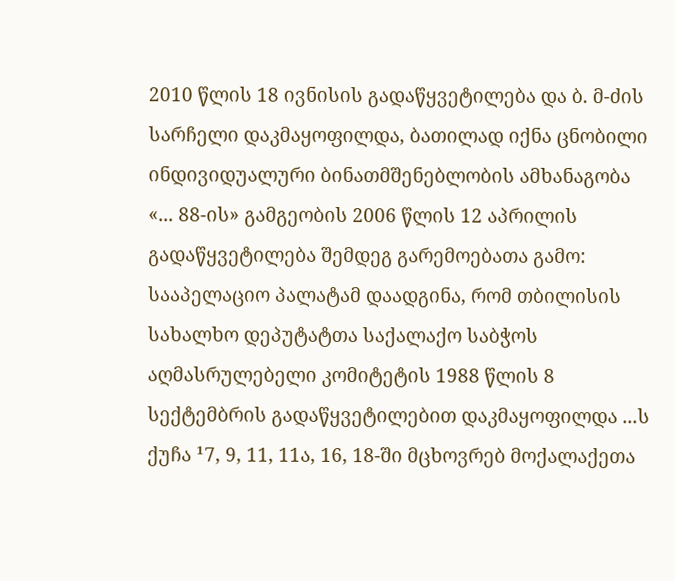2010 წლის 18 ივნისის გადაწყვეტილება და ბ. მ-ძის სარჩელი დაკმაყოფილდა, ბათილად იქნა ცნობილი ინდივიდუალური ბინათმშენებლობის ამხანაგობა «... 88-ის» გამგეობის 2006 წლის 12 აპრილის გადაწყვეტილება შემდეგ გარემოებათა გამო:
სააპელაციო პალატამ დაადგინა, რომ თბილისის სახალხო დეპუტატთა საქალაქო საბჭოს აღმასრულებელი კომიტეტის 1988 წლის 8 სექტემბრის გადაწყვეტილებით დაკმაყოფილდა ...ს ქუჩა ¹7, 9, 11, 11ა, 16, 18-ში მცხოვრებ მოქალაქეთა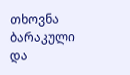თხოვნა ბარაკული და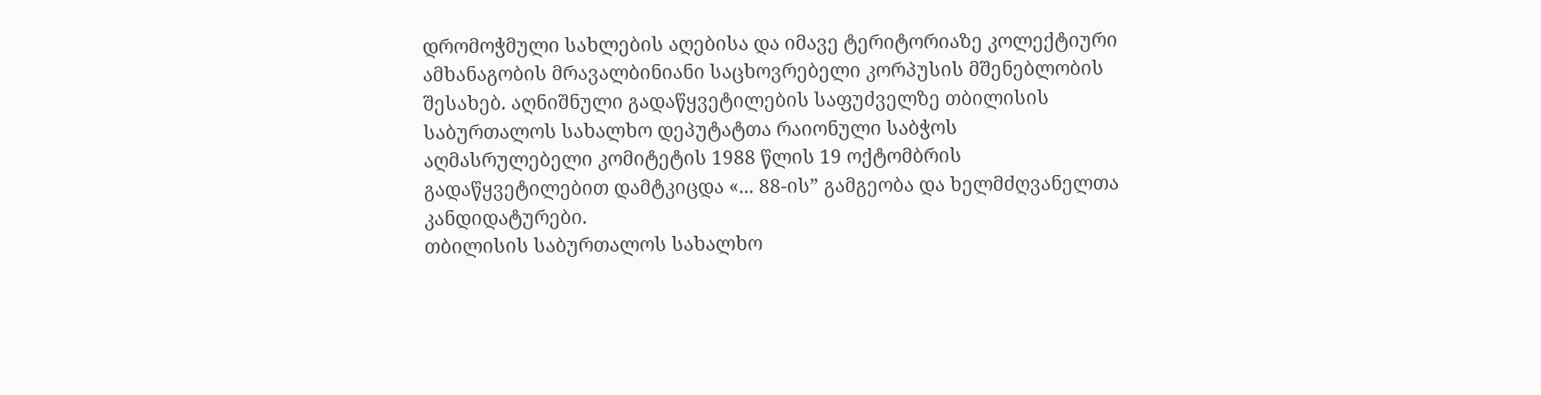დრომოჭმული სახლების აღებისა და იმავე ტერიტორიაზე კოლექტიური ამხანაგობის მრავალბინიანი საცხოვრებელი კორპუსის მშენებლობის შესახებ. აღნიშნული გადაწყვეტილების საფუძველზე თბილისის საბურთალოს სახალხო დეპუტატთა რაიონული საბჭოს აღმასრულებელი კომიტეტის 1988 წლის 19 ოქტომბრის გადაწყვეტილებით დამტკიცდა «... 88-ის” გამგეობა და ხელმძღვანელთა კანდიდატურები.
თბილისის საბურთალოს სახალხო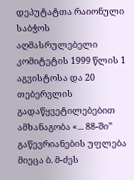დეპუტატთა რაიონული საბჭოს აღმასრულებელი კომიტეტის 1999 წლის 1 აგვისტოსა და 20 თებერვლის გადაწყვეტილებებით ამხანაგობა «... 88-ში” გაწევრიანების უფლება მიეცა ბ. მ-ძეს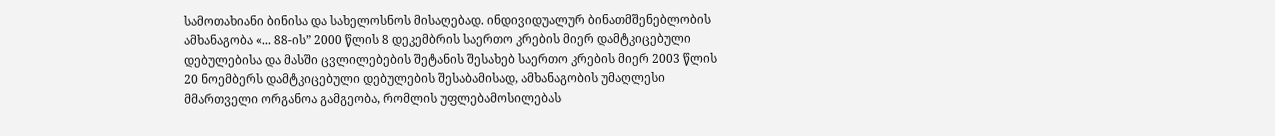სამოთახიანი ბინისა და სახელოსნოს მისაღებად. ინდივიდუალურ ბინათმშენებლობის ამხანაგობა «... 88-ის” 2000 წლის 8 დეკემბრის საერთო კრების მიერ დამტკიცებული დებულებისა და მასში ცვლილებების შეტანის შესახებ საერთო კრების მიერ 2003 წლის 20 ნოემბერს დამტკიცებული დებულების შესაბამისად, ამხანაგობის უმაღლესი მმართველი ორგანოა გამგეობა, რომლის უფლებამოსილებას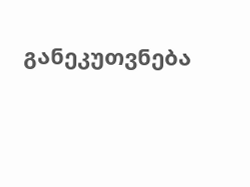განეკუთვნება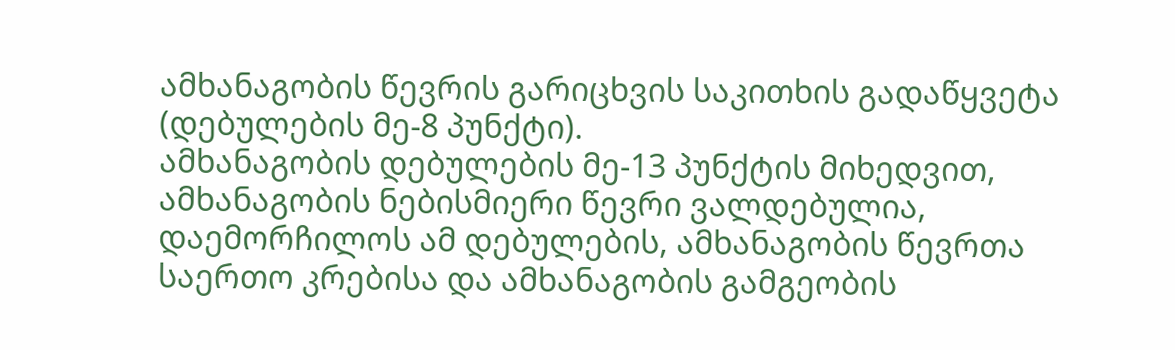ამხანაგობის წევრის გარიცხვის საკითხის გადაწყვეტა (დებულების მე-8 პუნქტი).
ამხანაგობის დებულების მე-13 პუნქტის მიხედვით, ამხანაგობის ნებისმიერი წევრი ვალდებულია, დაემორჩილოს ამ დებულების, ამხანაგობის წევრთა საერთო კრებისა და ამხანაგობის გამგეობის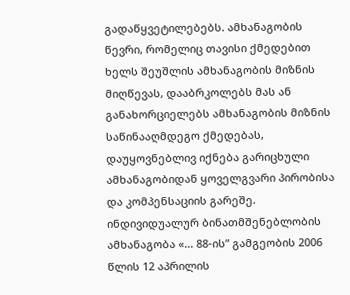გადაწყვეტილებებს. ამხანაგობის წევრი, რომელიც თავისი ქმედებით ხელს შეუშლის ამხანაგობის მიზნის მიღწევას, დააბრკოლებს მას ან განახორციელებს ამხანაგობის მიზნის საწინააღმდეგო ქმედებას, დაუყოვნებლივ იქნება გარიცხული ამხანაგობიდან ყოველგვარი პირობისა და კომპენსაციის გარეშე.
ინდივიდუალურ ბინათმშენებლობის ამხანაგობა «... 88-ის” გამგეობის 2006 წლის 12 აპრილის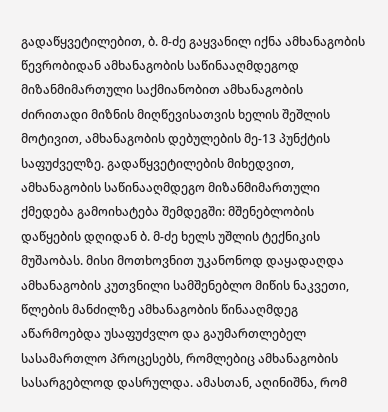გადაწყვეტილებით, ბ. მ-ძე გაყვანილ იქნა ამხანაგობის წევრობიდან ამხანაგობის საწინააღმდეგოდ მიზანმიმართული საქმიანობით ამხანაგობის ძირითადი მიზნის მიღწევისათვის ხელის შეშლის მოტივით, ამხანაგობის დებულების მე-13 პუნქტის საფუძველზე. გადაწყვეტილების მიხედვით, ამხანაგობის საწინააღმდეგო მიზანმიმართული ქმედება გამოიხატება შემდეგში: მშენებლობის დაწყების დღიდან ბ. მ-ძე ხელს უშლის ტექნიკის მუშაობას. მისი მოთხოვნით უკანონოდ დაყადაღდა ამხანაგობის კუთვნილი სამშენებლო მიწის ნაკვეთი, წლების მანძილზე ამხანაგობის წინააღმდეგ აწარმოებდა უსაფუძვლო და გაუმართლებელ სასამართლო პროცესებს, რომლებიც ამხანაგობის სასარგებლოდ დასრულდა. ამასთან, აღინიშნა, რომ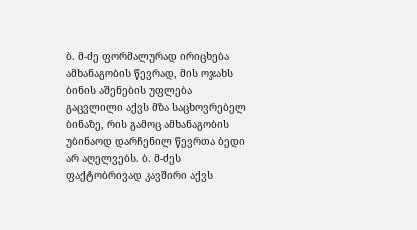ბ. მ-ძე ფორმალურად ირიცხება ამხანაგობის წევრად, მის ოჯახს ბინის აშენების უფლება გაცვლილი აქვს მზა საცხოვრებელ ბინაზე, რის გამოც ამხანაგობის უბინაოდ დარჩენილ წევრთა ბედი არ აღელვებს. ბ. მ-ძეს ფაქტობრივად კავშირი აქვს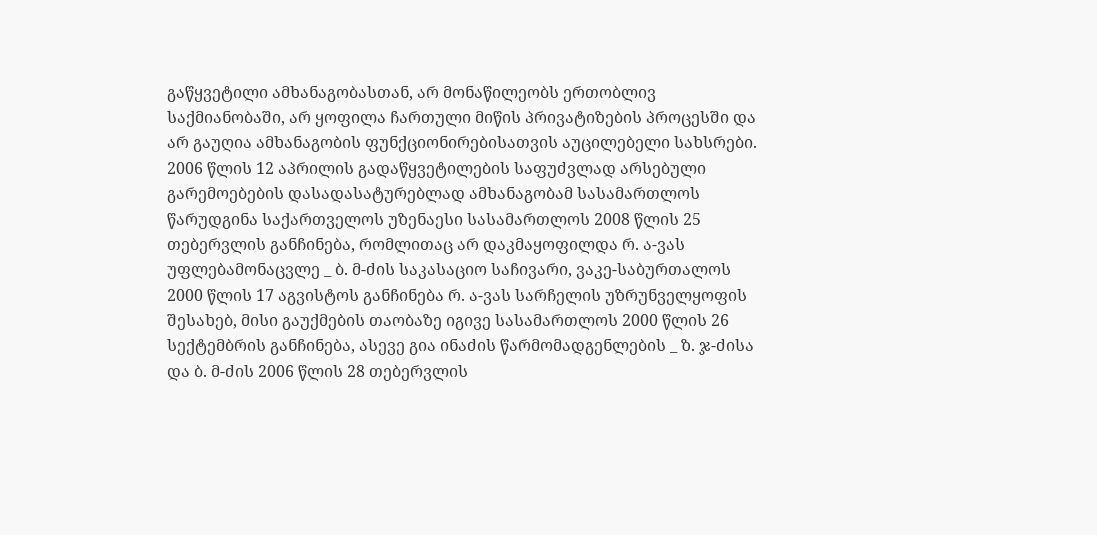გაწყვეტილი ამხანაგობასთან, არ მონაწილეობს ერთობლივ საქმიანობაში, არ ყოფილა ჩართული მიწის პრივატიზების პროცესში და არ გაუღია ამხანაგობის ფუნქციონირებისათვის აუცილებელი სახსრები.
2006 წლის 12 აპრილის გადაწყვეტილების საფუძვლად არსებული გარემოებების დასადასატურებლად ამხანაგობამ სასამართლოს წარუდგინა საქართველოს უზენაესი სასამართლოს 2008 წლის 25 თებერვლის განჩინება, რომლითაც არ დაკმაყოფილდა რ. ა-ვას უფლებამონაცვლე _ ბ. მ-ძის საკასაციო საჩივარი, ვაკე-საბურთალოს 2000 წლის 17 აგვისტოს განჩინება რ. ა-ვას სარჩელის უზრუნველყოფის შესახებ, მისი გაუქმების თაობაზე იგივე სასამართლოს 2000 წლის 26 სექტემბრის განჩინება, ასევე გია ინაძის წარმომადგენლების _ ზ. ჯ-ძისა და ბ. მ-ძის 2006 წლის 28 თებერვლის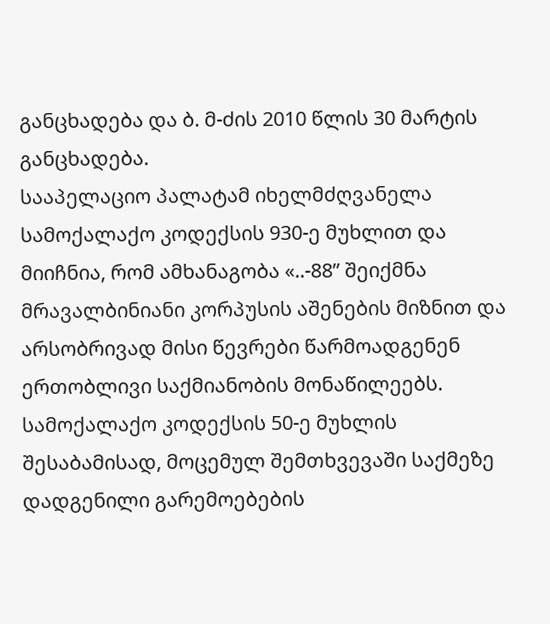განცხადება და ბ. მ-ძის 2010 წლის 30 მარტის განცხადება.
სააპელაციო პალატამ იხელმძღვანელა სამოქალაქო კოდექსის 930-ე მუხლით და მიიჩნია, რომ ამხანაგობა «..-88” შეიქმნა მრავალბინიანი კორპუსის აშენების მიზნით და არსობრივად მისი წევრები წარმოადგენენ ერთობლივი საქმიანობის მონაწილეებს.
სამოქალაქო კოდექსის 50-ე მუხლის შესაბამისად, მოცემულ შემთხვევაში საქმეზე დადგენილი გარემოებების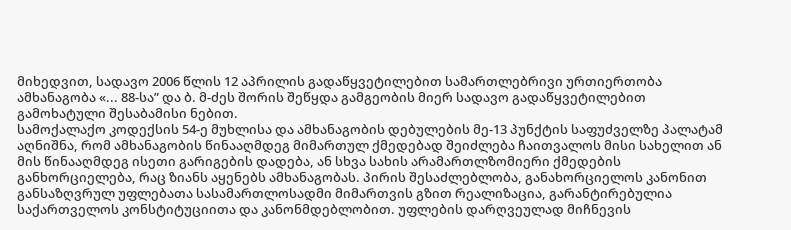მიხედვით, სადავო 2006 წლის 12 აპრილის გადაწყვეტილებით სამართლებრივი ურთიერთობა ამხანაგობა «... 88-სა” და ბ. მ-ძეს შორის შეწყდა გამგეობის მიერ სადავო გადაწყვეტილებით გამოხატული შესაბამისი ნებით.
სამოქალაქო კოდექსის 54-ე მუხლისა და ამხანაგობის დებულების მე-13 პუნქტის საფუძველზე პალატამ აღნიშნა, რომ ამხანაგობის წინააღმდეგ მიმართულ ქმედებად შეიძლება ჩაითვალოს მისი სახელით ან მის წინააღმდეგ ისეთი გარიგების დადება, ან სხვა სახის არამართლზომიერი ქმედების განხორციელება, რაც ზიანს აყენებს ამხანაგობას. პირის შესაძლებლობა, განახორციელოს კანონით განსაზღვრულ უფლებათა სასამართლოსადმი მიმართვის გზით რეალიზაცია, გარანტირებულია საქართველოს კონსტიტუციითა და კანონმდებლობით. უფლების დარღვეულად მიჩნევის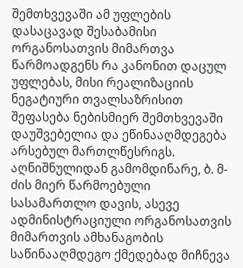შემთხვევაში ამ უფლების დასაცავად შესაბამისი ორგანოსათვის მიმართვა წარმოადგენს რა კანონით დაცულ უფლებას, მისი რეალიზაციის ნეგატიური თვალსაზრისით შეფასება ნებისმიერ შემთხვევაში დაუშვებელია და ეწინააღმდეგება არსებულ მართლწესრიგს. აღნიშნულიდან გამომდინარე, ბ. მ-ძის მიერ წარმოებული სასამართლო დავის, ასევე ადმინისტრაციული ორგანოსათვის მიმართვის ამხანაგობის საწინააღმდეგო ქმედებად მიჩნევა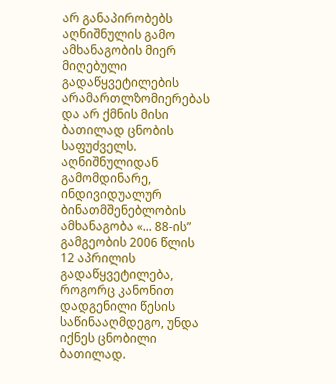არ განაპირობებს აღნიშნულის გამო ამხანაგობის მიერ მიღებული გადაწყვეტილების არამართლზომიერებას და არ ქმნის მისი ბათილად ცნობის საფუძველს.
აღნიშნულიდან გამომდინარე, ინდივიდუალურ ბინათმშენებლობის ამხანაგობა «... 88-ის” გამგეობის 2006 წლის 12 აპრილის გადაწყვეტილება, როგორც კანონით დადგენილი წესის საწინააღმდეგო, უნდა იქნეს ცნობილი ბათილად.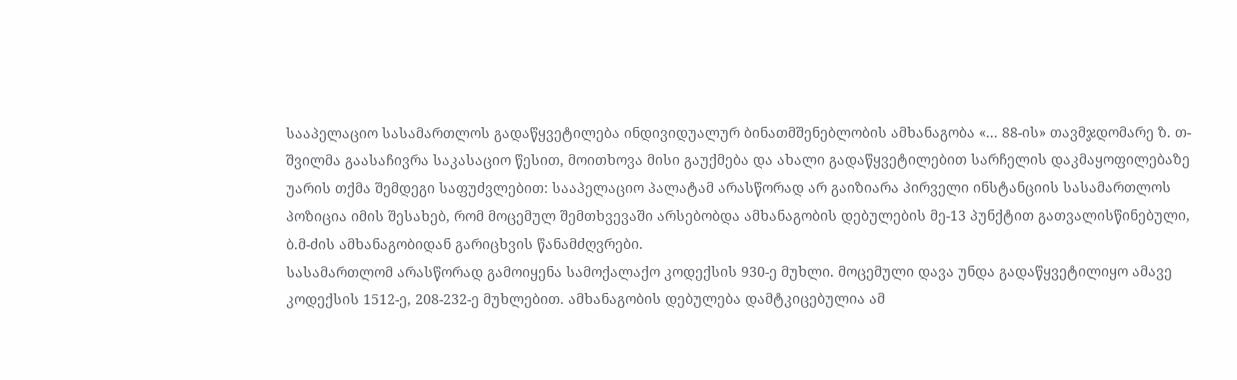სააპელაციო სასამართლოს გადაწყვეტილება ინდივიდუალურ ბინათმშენებლობის ამხანაგობა «... 88-ის» თავმჯდომარე ზ. თ-შვილმა გაასაჩივრა საკასაციო წესით, მოითხოვა მისი გაუქმება და ახალი გადაწყვეტილებით სარჩელის დაკმაყოფილებაზე უარის თქმა შემდეგი საფუძვლებით: სააპელაციო პალატამ არასწორად არ გაიზიარა პირველი ინსტანციის სასამართლოს პოზიცია იმის შესახებ, რომ მოცემულ შემთხვევაში არსებობდა ამხანაგობის დებულების მე-13 პუნქტით გათვალისწინებული, ბ.მ-ძის ამხანაგობიდან გარიცხვის წანამძღვრები.
სასამართლომ არასწორად გამოიყენა სამოქალაქო კოდექსის 930-ე მუხლი. მოცემული დავა უნდა გადაწყვეტილიყო ამავე კოდექსის 1512-ე, 208-232-ე მუხლებით. ამხანაგობის დებულება დამტკიცებულია ამ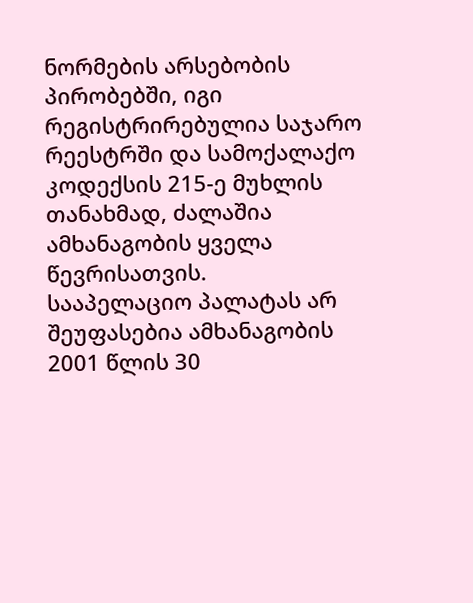ნორმების არსებობის პირობებში, იგი რეგისტრირებულია საჯარო რეესტრში და სამოქალაქო კოდექსის 215-ე მუხლის თანახმად, ძალაშია ამხანაგობის ყველა წევრისათვის.
სააპელაციო პალატას არ შეუფასებია ამხანაგობის 2001 წლის 30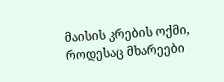მაისის კრების ოქმი, როდესაც მხარეები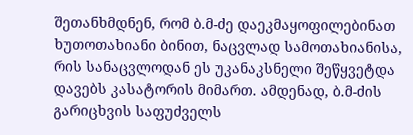შეთანხმდნენ, რომ ბ.მ-ძე დაეკმაყოფილებინათ ხუთოთახიანი ბინით, ნაცვლად სამოთახიანისა, რის სანაცვლოდან ეს უკანაკსნელი შეწყვეტდა დავებს კასატორის მიმართ. ამდენად, ბ.მ-ძის გარიცხვის საფუძველს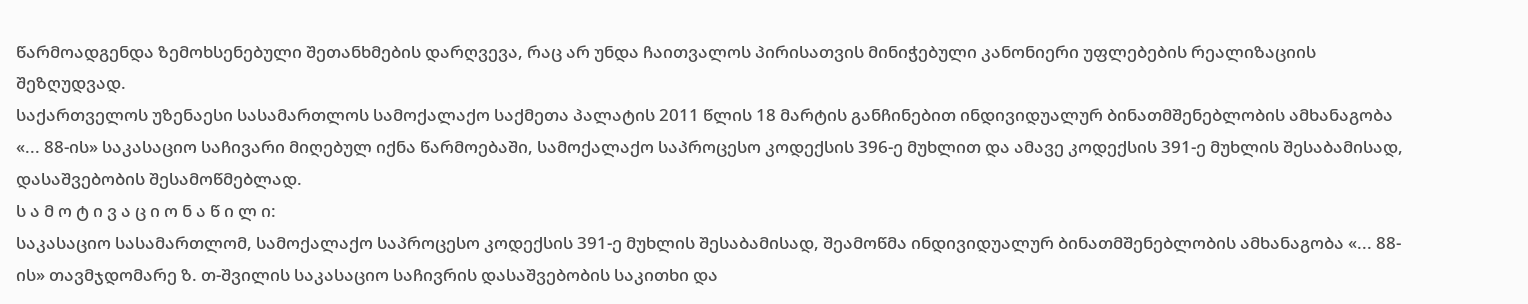წარმოადგენდა ზემოხსენებული შეთანხმების დარღვევა, რაც არ უნდა ჩაითვალოს პირისათვის მინიჭებული კანონიერი უფლებების რეალიზაციის შეზღუდვად.
საქართველოს უზენაესი სასამართლოს სამოქალაქო საქმეთა პალატის 2011 წლის 18 მარტის განჩინებით ინდივიდუალურ ბინათმშენებლობის ამხანაგობა «... 88-ის» საკასაციო საჩივარი მიღებულ იქნა წარმოებაში, სამოქალაქო საპროცესო კოდექსის 396-ე მუხლით და ამავე კოდექსის 391-ე მუხლის შესაბამისად, დასაშვებობის შესამოწმებლად.
ს ა მ ო ტ ი ვ ა ც ი ო ნ ა წ ი ლ ი:
საკასაციო სასამართლომ, სამოქალაქო საპროცესო კოდექსის 391-ე მუხლის შესაბამისად, შეამოწმა ინდივიდუალურ ბინათმშენებლობის ამხანაგობა «... 88-ის» თავმჯდომარე ზ. თ-შვილის საკასაციო საჩივრის დასაშვებობის საკითხი და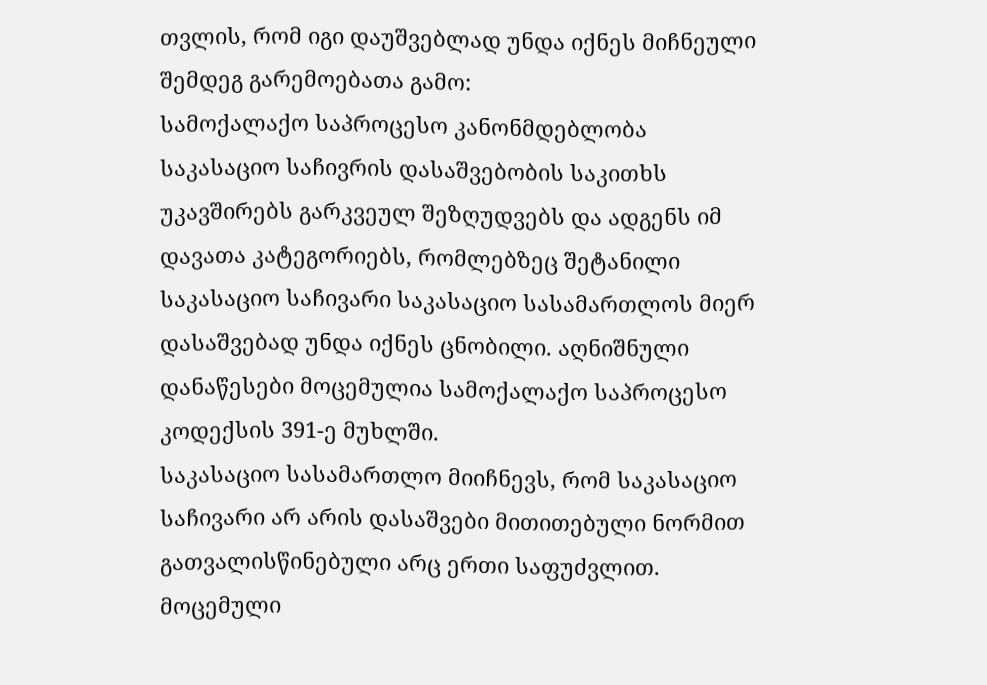თვლის, რომ იგი დაუშვებლად უნდა იქნეს მიჩნეული შემდეგ გარემოებათა გამო:
სამოქალაქო საპროცესო კანონმდებლობა საკასაციო საჩივრის დასაშვებობის საკითხს უკავშირებს გარკვეულ შეზღუდვებს და ადგენს იმ დავათა კატეგორიებს, რომლებზეც შეტანილი საკასაციო საჩივარი საკასაციო სასამართლოს მიერ დასაშვებად უნდა იქნეს ცნობილი. აღნიშნული დანაწესები მოცემულია სამოქალაქო საპროცესო კოდექსის 391-ე მუხლში.
საკასაციო სასამართლო მიიჩნევს, რომ საკასაციო საჩივარი არ არის დასაშვები მითითებული ნორმით გათვალისწინებული არც ერთი საფუძვლით.
მოცემული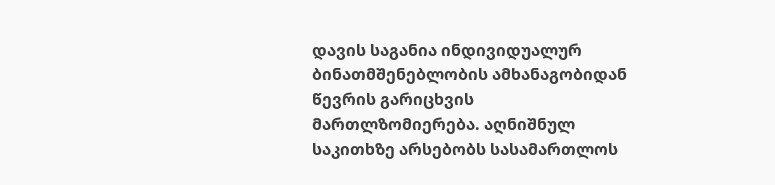დავის საგანია ინდივიდუალურ ბინათმშენებლობის ამხანაგობიდან წევრის გარიცხვის მართლზომიერება. აღნიშნულ საკითხზე არსებობს სასამართლოს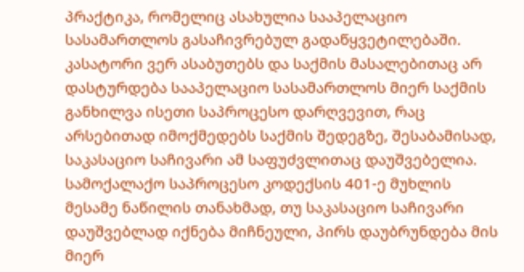პრაქტიკა, რომელიც ასახულია სააპელაციო სასამართლოს გასაჩივრებულ გადაწყვეტილებაში.
კასატორი ვერ ასაბუთებს და საქმის მასალებითაც არ დასტურდება სააპელაციო სასამართლოს მიერ საქმის განხილვა ისეთი საპროცესო დარღვევით, რაც არსებითად იმოქმედებს საქმის შედეგზე, შესაბამისად, საკასაციო საჩივარი ამ საფუძვლითაც დაუშვებელია.
სამოქალაქო საპროცესო კოდექსის 401-ე მუხლის მესამე ნაწილის თანახმად, თუ საკასაციო საჩივარი დაუშვებლად იქნება მიჩნეული, პირს დაუბრუნდება მის მიერ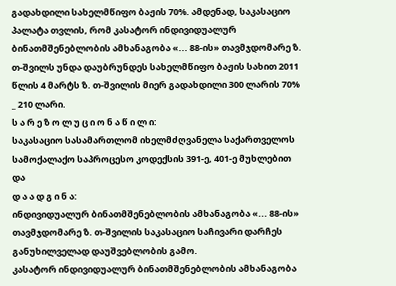გადახდილი სახელმწიფო ბაჟის 70%. ამდენად, საკასაციო პალატა თვლის, რომ კასატორ ინდივიდუალურ ბინათმშენებლობის ამხანაგობა «... 88-ის» თავმჯდომარე ზ. თ-შვილს უნდა დაუბრუნდეს სახელმწიფო ბაჟის სახით 2011 წლის 4 მარტს ზ. თ-შვილის მიერ გადახდილი 300 ლარის 70% _ 210 ლარი.
ს ა რ ე ზ ო ლ უ ც ი ო ნ ა წ ი ლ ი:
საკასაციო სასამართლომ იხელმძღვანელა საქართველოს სამოქალაქო საპროცესო კოდექსის 391-ე, 401-ე მუხლებით და
დ ა ა დ გ ი ნ ა:
ინდივიდუალურ ბინათმშენებლობის ამხანაგობა «... 88-ის» თავმჯდომარე ზ. თ-შვილის საკასაციო საჩივარი დარჩეს განუხილველად დაუშვებლობის გამო.
კასატორ ინდივიდუალურ ბინათმშენებლობის ამხანაგობა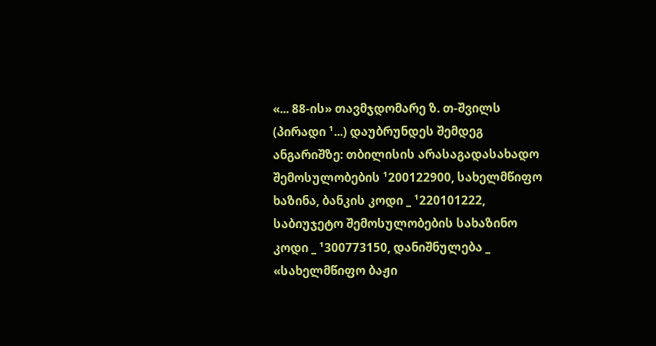«... 88-ის» თავმჯდომარე ზ. თ-შვილს (პირადი ¹...) დაუბრუნდეს შემდეგ ანგარიშზე: თბილისის არასაგადასახადო შემოსულობების ¹200122900, სახელმწიფო ხაზინა, ბანკის კოდი _ ¹220101222, საბიუჯეტო შემოსულობების სახაზინო კოდი _ ¹300773150, დანიშნულება _ «სახელმწიფო ბაჟი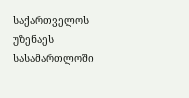საქართველოს უზენაეს სასამართლოში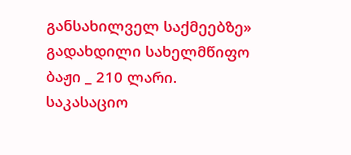განსახილველ საქმეებზე» გადახდილი სახელმწიფო ბაჟი _ 210 ლარი.
საკასაციო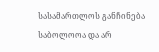სასამართლოს განჩინება საბოლოოა და არ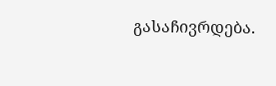გასაჩივრდება.